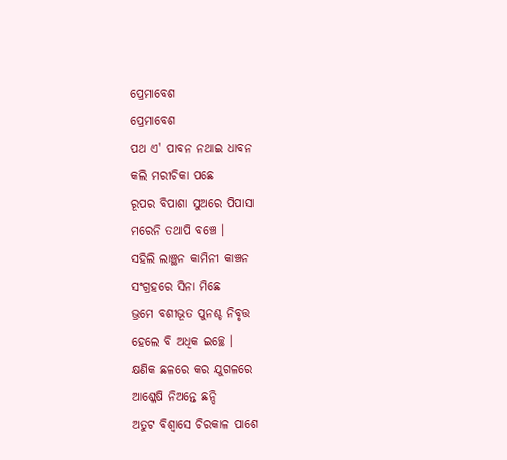ପ୍ରେମାବେଶ
ପ୍ରେମାବେଶ
ପଥ ଏ' ପାବନ ନଥାଇ ଧାବନ
କଲି ମରୀଚିକା ପଛେ
ରୂପର ବିପାଶା ସୁଅରେ ପିପାସା
ମରେନି ତଥାପି ବଞ୍ଚେ ।
ସହିଲି ଲାଞ୍ଛନ କାମିନୀ କାଞ୍ଚନ
ସଂଗ୍ରହରେ ସିନା ମିଛେ
ଭ୍ରମେ ବଶୀଭୂତ ପୁନଶ୍ଚ ନିବୃତ୍ତ
ହେଲେ ବି ଅଧିକ ଇଚ୍ଛେ ।
କ୍ଷଣିକ ଛଳରେ କର ଯୁଗଳରେ
ଆଶ୍ଳେଷି ନିଅନ୍ତେ ଛନ୍ଦି
ଅତୁଟ ବିଶ୍ବାସେ ଚିରକାଳ ପାଶେ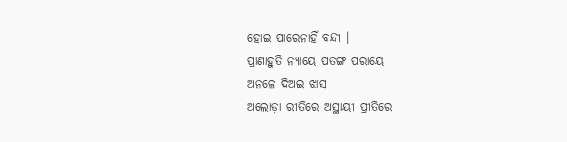ହୋଇ ପାରେନାହିଁ ବନ୍ଦୀ ।
ପ୍ରାଣାହୁତି ନ୍ୟାୟେ ପତଙ୍ଗ ପରାୟେ
ଅନଳେ ଦିଅଇ ଝାସ
ଅଲୋଡ଼ା ରୀତିରେ ଅସ୍ଥାୟୀ ପ୍ରୀତିରେ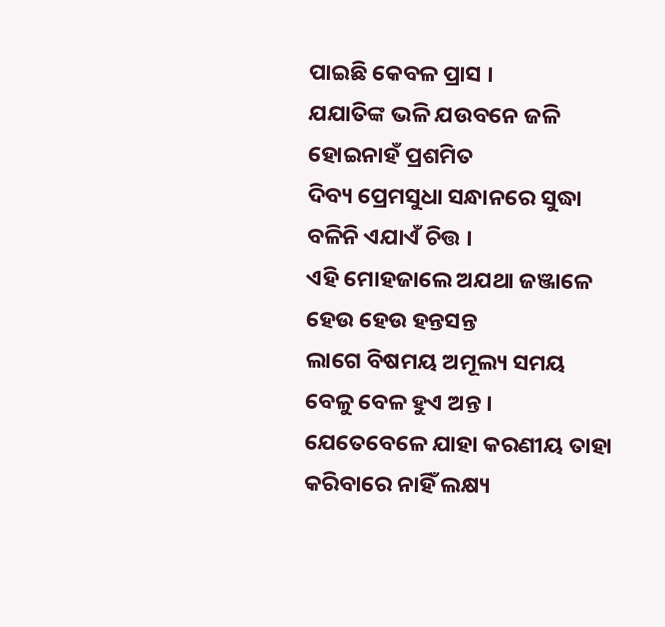ପାଇଛି କେବଳ ପ୍ରାସ ।
ଯଯାତିଙ୍କ ଭଳି ଯଉବନେ ଜଳି
ହୋଇନାହଁ ପ୍ରଶମିତ
ଦିବ୍ୟ ପ୍ରେମସୁଧା ସନ୍ଧାନରେ ସୁଦ୍ଧା
ବଳିନି ଏଯାଏଁ ଚିତ୍ତ ।
ଏହି ମୋହଜାଲେ ଅଯଥା ଜଞ୍ଜାଳେ
ହେଉ ହେଉ ହନ୍ତସନ୍ତ
ଲାଗେ ବିଷମୟ ଅମୂଲ୍ୟ ସମୟ
ବେଳୁ ବେଳ ହୁଏ ଅନ୍ତ ।
ଯେତେବେଳେ ଯାହା କରଣୀୟ ତାହା
କରିବାରେ ନାହିଁ ଲକ୍ଷ୍ୟ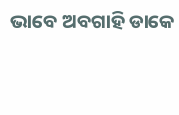ଭାବେ ଅବଗାହି ଡାକେ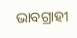ଭାବଗ୍ରାହୀ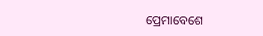ପ୍ରେମାବେଶେ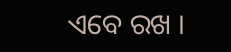ଏବେ ରଖ ।